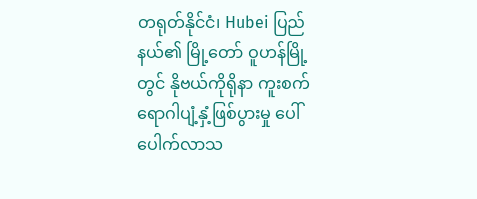တရုတ်နိုင်ငံ၊ Hubei ပြည်နယ်၏ မြို့တော် ဝူဟန်မြို့တွင် နိုဗယ်ကိုရိုနာ ကူးစက်ရောဂါပျံ့နှံ့ဖြစ်ပွားမှု ပေါ်ပေါက်လာသ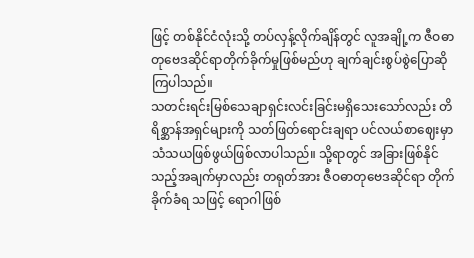ဖြင့် တစ်နိုင်ငံလုံးသို့ တပ်လှန့်လိုက်ချိန်တွင် လူအချို့က ဇီဝဓာတုဗေဒဆိုင်ရာတိုက်ခိုက်မှုဖြစ်မည်ဟု ချက်ချင်းစွပ်စွဲပြောဆိုကြပါသည်။
သတင်းရင်းမြစ်သေချာရှင်းလင်းခြင်းမရှိသေးသော်လည်း တိရိစ္ဆာန်အရှင်များကို သတ်ဖြတ်ရောင်းချရာ ပင်လယ်စာဈေးမှာ သံသယဖြစ်ဖွယ်ဖြစ်လာပါသည်။ သို့ရာတွင် အခြားဖြစ်နိုင်သည့်အချက်မှာလည်း တရုတ်အား ဇီဝဓာတုဗေဒဆိုင်ရာ တိုက်ခိုက်ခံရ သဖြင့် ရောဂါဖြစ်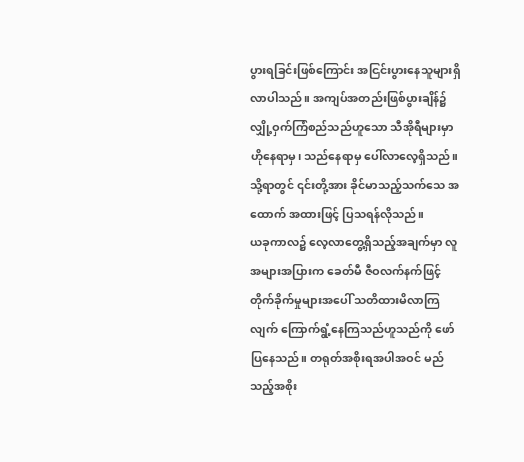ပွားရခြင်းဖြစ်ကြောင်း အငြင်းပွားနေသူများရှိလာပါသည်။ အကျပ်အတည်းဖြစ်ပွားချိန်၌ လျှို့ဝှက်ကြံစည်သည်ဟူသော သီအိုရီများမှာ ဟိုနေရာမှ၊ သည်နေရာမှ ပေါ်လာလေ့ရှိသည်။ သို့ရာတွင် ၎င်းတို့အား ခိုင်မာသည့်သက်သေ အထောက် အထားဖြင့် ပြသရန်လိုသည်။
ယခုကာလ၌ လေ့လာတွေ့ရှိသည့်အချက်မှာ လူအများအပြားက ခေတ်မီ ဇီဝလက်နက်ဖြင့် တိုက်ခိုက်မှုများအပေါ် သတိထားမိလာကြလျက် ကြောက်ရွံ့နေကြသည်ဟူသည်ကို ဖော်ပြနေသည်။ တရုတ်အစိုးရအပါအဝင် မည်သည့်အစိုး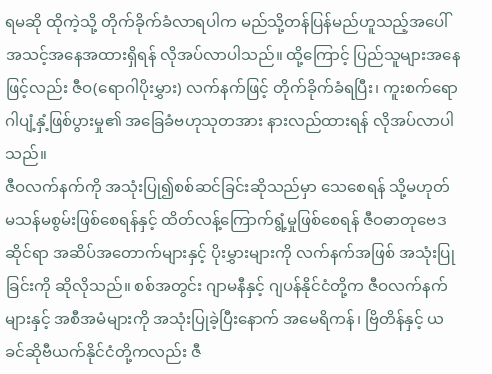ရမဆို ထိုကဲ့သို့ တိုက်ခိုက်ခံလာရပါက မည်သို့တန်ပြန်မည်ဟူသည့်အပေါ် အသင့်အနေအထားရှိရန် လိုအပ်လာပါသည်။ ထို့ကြောင့် ပြည်သူများအနေဖြင့်လည်း ဇီဝ(ရောဂါပိုးမွှား) လက်နက်ဖြင့် တိုက်ခိုက်ခံရပြီး၊ ကူးစက်ရောဂါပျံ့နှံ့ဖြစ်ပွားမှု၏ အခြေခံဗဟုသုတအား နားလည်ထားရန် လိုအပ်လာပါသည်။
ဇီဝလက်နက်ကို အသုံးပြု၍စစ်ဆင်ခြင်းဆိုသည်မှာ သေစေရန် သို့မဟုတ် မသန်မစွမ်းဖြစ်စေရန်နှင့် ထိတ်လန့်ကြောက်ရွံ့မှုဖြစ်စေရန် ဇီဝဓာတုဗေဒဆိုင်ရာ အဆိပ်အတောက်များနှင့် ပိုးမွှားများကို လက်နက်အဖြစ် အသုံးပြုခြင်းကို ဆိုလိုသည်။ စစ်အတွင်း ဂျာမနီနှင့် ဂျပန်နိုင်ငံတို့က ဇီဝလက်နက်များနှင့် အစီအမံများကို အသုံးပြုခဲ့ပြီးနောက် အမေရိကန်၊ ဗြိတိန်နှင့် ယခင်ဆိုဗီယက်နိုင်ငံတို့ကလည်း ဇီ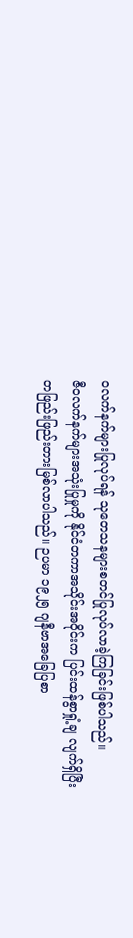ဝလက်နက်များပြုလုပ်ရန် သုတေသနများစတင်ပြုလုပ်လာခဲ့ကြခြင်းဖြစ်ပါသည်။
ဇီဝလက်နက်များအသုံးပြုမှုကို နိုင်ငံတကာအသိုင်းအဝိုင်းက ပြင်းထန်စွာရှုံ့ချ လျက်ရှိပြီး တဖြည်းဖြည်းတားမြစ်လာပါသည်။ ဉပမာ ၁၉၂၅ ဂျနီဗာအခြေပြစာ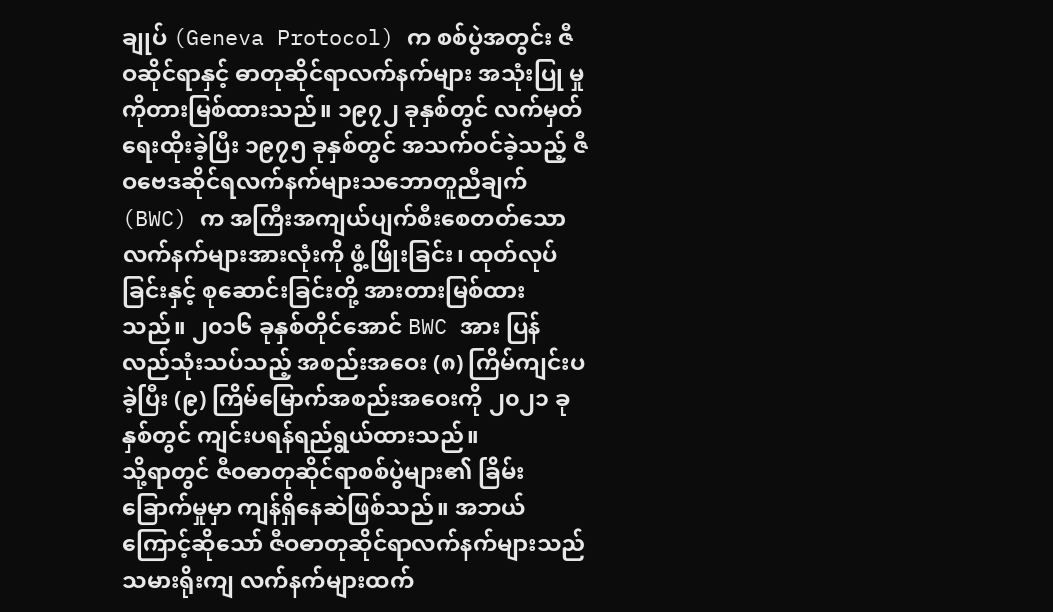ချုပ် (Geneva Protocol) က စစ်ပွဲအတွင်း ဇီဝဆိုင်ရာနှင့် ဓာတုဆိုင်ရာလက်နက်များ အသုံးပြု မှုကိုတားမြစ်ထားသည်။ ၁၉၇၂ ခုနှစ်တွင် လက်မှတ်ရေးထိုးခဲ့ပြီး ၁၉၇၅ ခုနှစ်တွင် အသက်ဝင်ခဲ့သည့် ဇီဝဗေဒဆိုင်ရလက်နက်များသဘောတူညီချက် (BWC) က အကြီးအကျယ်ပျက်စီးစေတတ်သော လက်နက်များအားလုံးကို ဖွံ့ဖြိုးခြင်း၊ ထုတ်လုပ်ခြင်းနှင့် စုဆောင်းခြင်းတို့ အားတားမြစ်ထားသည်။ ၂၀၁၆ ခုနှစ်တိုင်အောင် BWC အား ပြန်လည်သုံးသပ်သည့် အစည်းအဝေး (၈) ကြိမ်ကျင်းပခဲ့ပြီး (၉) ကြိမ်မြောက်အစည်းအဝေးကို ၂၀၂၁ ခုနှစ်တွင် ကျင်းပရန်ရည်ရွယ်ထားသည်။
သို့ရာတွင် ဇီဝဓာတုဆိုင်ရာစစ်ပွဲများ၏ ခြိမ်းခြောက်မှုမှာ ကျန်ရှိနေဆဲဖြစ်သည်။ အဘယ်ကြောင့်ဆိုသော် ဇီဝဓာတုဆိုင်ရာလက်နက်များသည် သမားရိုးကျ လက်နက်များထက်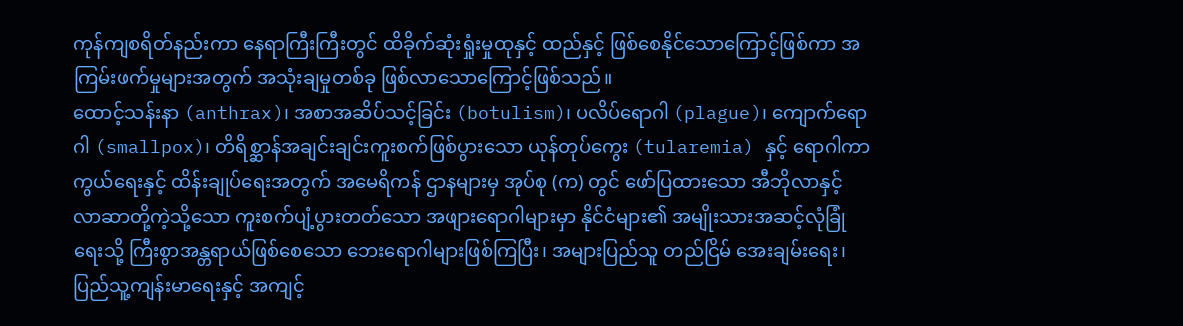ကုန်ကျစရိတ်နည်းကာ နေရာကြီးကြီးတွင် ထိခိုက်ဆုံးရှုံးမှုထုနှင့် ထည်နှင့် ဖြစ်စေနိုင်သောကြောင့်ဖြစ်ကာ အကြမ်းဖက်မှုများအတွက် အသုံးချမှုတစ်ခု ဖြစ်လာသောကြောင့်ဖြစ်သည်။
ထောင့်သန်းနာ (anthrax)၊ အစာအဆိပ်သင့်ခြင်း (botulism)၊ ပလိပ်ရောဂါ (plague)၊ ကျောက်ရောဂါ (smallpox)၊ တိရိစ္ဆာန်အချင်းချင်းကူးစက်ဖြစ်ပွားသော ယုန်တုပ်ကွေး (tularemia) နှင့် ရောဂါကာကွယ်ရေးနှင့် ထိန်းချုပ်ရေးအတွက် အမေရိကန် ဌာနများမှ အုပ်စု (က) တွင် ဖော်ပြထားသော အီဘိုလာနှင့် လာဆာတို့ကဲ့သို့သော ကူးစက်ပျံ့ပွားတတ်သော အဖျားရောဂါများမှာ နိုင်ငံများ၏ အမျိုးသားအဆင့်လုံခြုံရေးသို့ ကြီးစွာအန္တရာယ်ဖြစ်စေသော ဘေးရောဂါများဖြစ်ကြပြီး၊ အများပြည်သူ တည်ငြိမ် အေးချမ်းရေး၊ ပြည်သူ့ကျန်းမာရေးနှင့် အကျင့်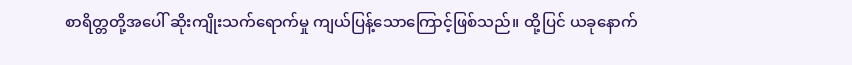စာရိတ္တတို့အပေါ် ဆိုးကျိုးသက်ရောက်မှု ကျယ်ပြန့်သောကြောင့်ဖြစ်သည်။ ထို့ပြင် ယခုနောက်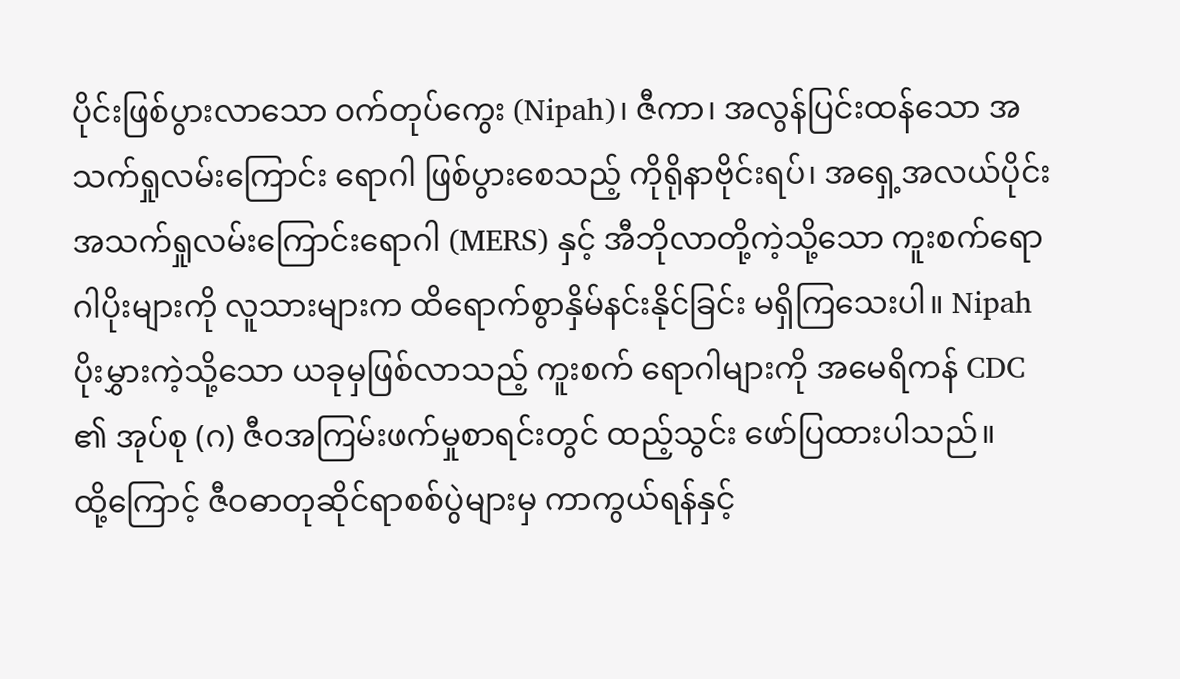ပိုင်းဖြစ်ပွားလာသော ဝက်တုပ်ကွေး (Nipah)၊ ဇီကာ၊ အလွန်ပြင်းထန်သော အသက်ရှုလမ်းကြောင်း ရောဂါ ဖြစ်ပွားစေသည့် ကိုရိုနာဗိုင်းရပ်၊ အရှေ့အလယ်ပိုင်း အသက်ရှုလမ်းကြောင်းရောဂါ (MERS) နှင့် အီဘိုလာတို့ကဲ့သို့သော ကူးစက်ရောဂါပိုးများကို လူသားများက ထိရောက်စွာနှိမ်နင်းနိုင်ခြင်း မရှိကြသေးပါ။ Nipah ပိုးမွှားကဲ့သို့သော ယခုမှဖြစ်လာသည့် ကူးစက် ရောဂါများကို အမေရိကန် CDC ၏ အုပ်စု (ဂ) ဇီဝအကြမ်းဖက်မှုစာရင်းတွင် ထည့်သွင်း ဖော်ပြထားပါသည်။
ထို့ကြောင့် ဇီဝဓာတုဆိုင်ရာစစ်ပွဲများမှ ကာကွယ်ရန်နှင့်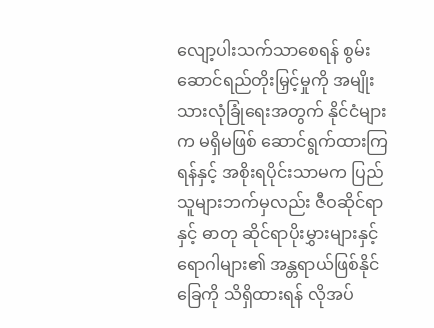လျော့ပါးသက်သာစေရန် စွမ်းဆောင်ရည်တိုးမြှင့်မှုကို အမျိုးသားလုံခြုံရေးအတွက် နိုင်ငံများက မရှိမဖြစ် ဆောင်ရွက်ထားကြရန်နှင့် အစိုးရပိုင်းသာမက ပြည်သူများဘက်မှလည်း ဇီဝဆိုင်ရာနှင့် ဓာတု ဆိုင်ရာပိုးမွှားများနှင့် ရောဂါများ၏ အန္တရာယ်ဖြစ်နိုင်ခြေကို သိရှိထားရန် လိုအပ်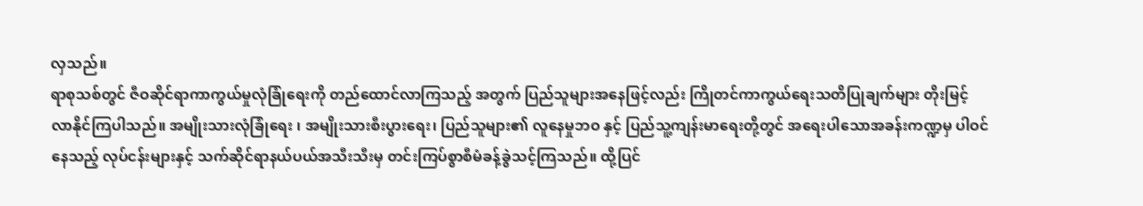လှသည်။
ရာစုသစ်တွင် ဇီဝဆိုင်ရာကာကွယ်မှုလုံခြုံရေးကို တည်ထောင်လာကြသည့် အတွက် ပြည်သူများအနေဖြင့်လည်း ကြိုတင်ကာကွယ်ရေးသတိပြုချက်များ တိုးမြင့် လာနိုင်ကြပါသည်။ အမျိုးသားလုံခြုံရေး ၊ အမျိုးသားစီးပွားရေး၊ ပြည်သူများ၏ လူနေမှုဘဝ နှင့် ပြည်သူ့ကျန်းမာရေးတို့တွင် အရေးပါသောအခန်းကဏ္ဍမှ ပါဝင်နေသည့် လုပ်ငန်းများနှင့် သက်ဆိုင်ရာနယ်ပယ်အသီးသီးမှ တင်းကြပ်စွာစီမံခန့်ခွဲသင့်ကြသည်။ ထို့ပြင်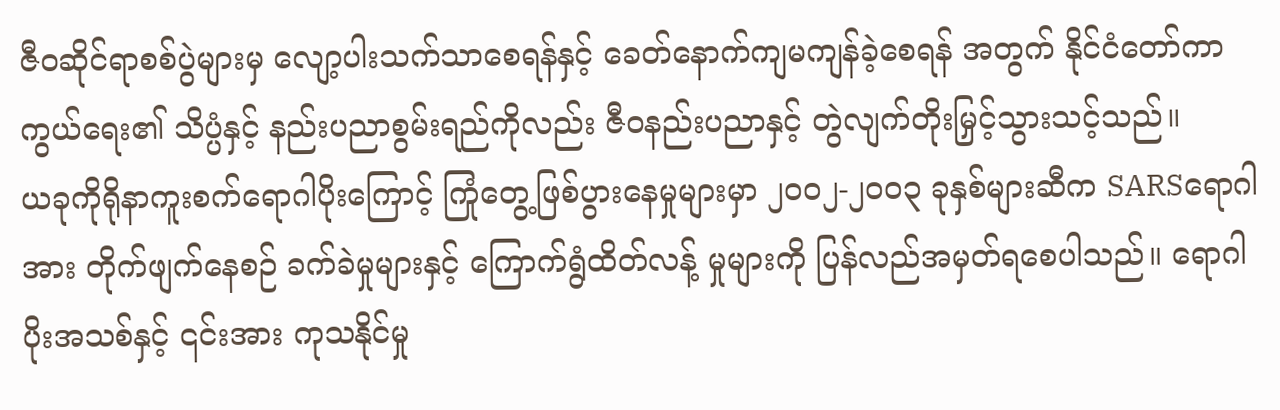ဇီဝဆိုင်ရာစစ်ပွဲများမှ လျော့ပါးသက်သာစေရန်နှင့် ခေတ်နောက်ကျမကျန်ခဲ့စေရန် အတွက် နိုင်ငံတော်ကာကွယ်ရေး၏ သိပ္ပံနှင့် နည်းပညာစွမ်းရည်ကိုလည်း ဇီဝနည်းပညာနှင့် တွဲလျက်တိုးမြှင့်သွားသင့်သည်။
ယခုကိုရိုနာကူးစက်ရောဂါပိုးကြောင့် ကြုံတွေ့ဖြစ်ပွားနေမှုများမှာ ၂၀၀၂-၂၀၀၃ ခုနှစ်များဆီက SARSရောဂါအား တိုက်ဖျက်နေစဉ် ခက်ခဲမှုများနှင့် ကြောက်ရွံထိတ်လန့် မှုများကို ပြန်လည်အမှတ်ရစေပါသည်။ ရောဂါပိုးအသစ်နှင့် ၎င်းအား ကုသနိုင်မှု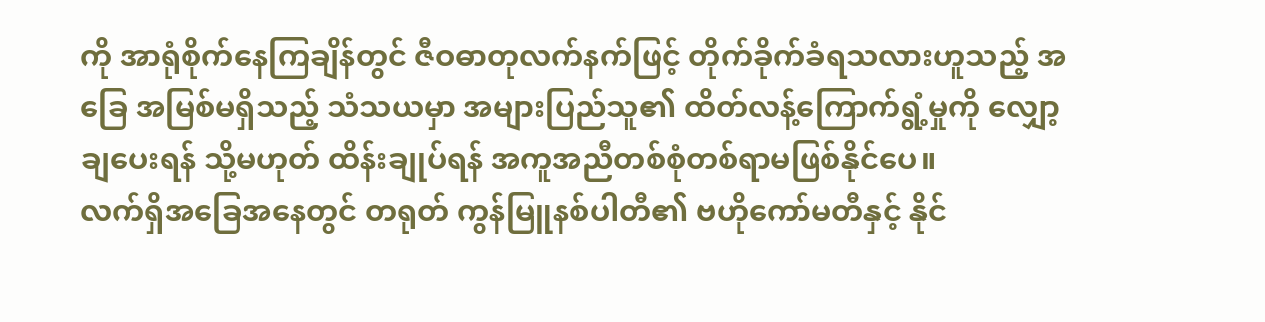ကို အာရုံစိုက်နေကြချိန်တွင် ဇီဝဓာတုလက်နက်ဖြင့် တိုက်ခိုက်ခံရသလားဟူသည့် အခြေ အမြစ်မရှိသည့် သံသယမှာ အများပြည်သူ၏ ထိတ်လန့်ကြောက်ရွံ့မှုကို လျှော့ချပေးရန် သို့မဟုတ် ထိန်းချုပ်ရန် အကူအညီတစ်စုံတစ်ရာမဖြစ်နိုင်ပေ။
လက်ရှိအခြေအနေတွင် တရုတ် ကွန်မြူနစ်ပါတီ၏ ဗဟိုကော်မတီနှင့် နိုင်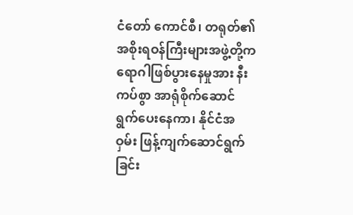ငံတော် ကောင်စီ၊ တရုတ်၏ အစိုးရဝန်ကြီးများအဖွဲ့တို့က ရောဂါဖြစ်ပွားနေမှုအား နီးကပ်စွာ အာရုံစိုက်ဆောင်ရွက်ပေးနေကာ၊ နိုင်ငံအဝှမ်း ဖြန့်ကျက်ဆောင်ရွက်ခြင်း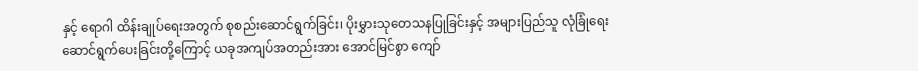နှင့် ရောဂါ ထိန်းချုပ်ရေးအတွက် စုစည်းဆောင်ရွက်ခြင်း၊ ပိုးမွှားသုတေသနပြုခြင်းနှင့် အများပြည်သူ လုံခြုံရေးဆောင်ရွက်ပေးခြင်းတို့ကြောင့် ယခုအကျပ်အတည်းအား အောင်မြင်စွာ ကျော်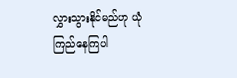လွှားသွားနိုင်မည်ဟု ယုံကြည်နေကြပါ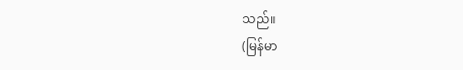သည်။
(မြန်မာ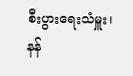စီးပွားရေးသံမှူး၊ နန်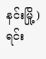နင်းမြို့)
ရင်း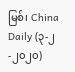မြစ်၊ China Daily (၃-၂-၂၀၂၀)